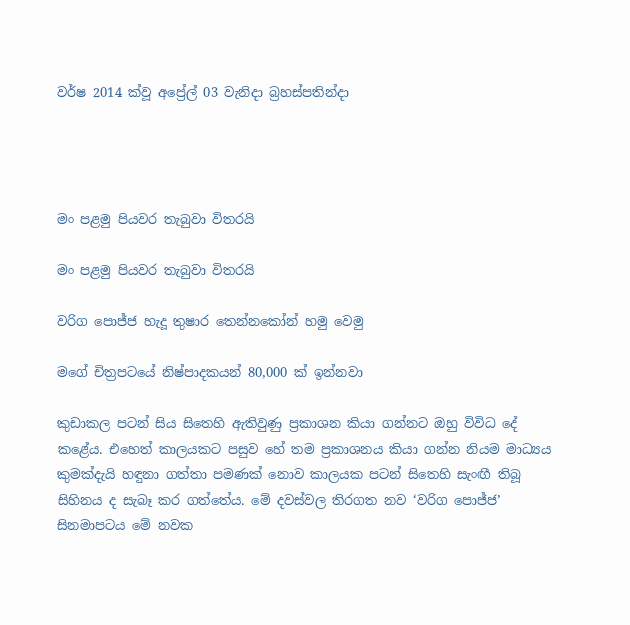වර්ෂ 2014 ක්වූ අප්‍රේල් 03 වැනිදා බ්‍රහස්පතින්දා




මං පළමු පියවර තැබුවා විතරයි

මං පළමු පියවර තැබුවා විතරයි

වරිග පොජ්ජ හැදූ තුෂාර තෙන්නකෝන් හමු වෙමු

මගේ චිත්‍රපටයේ නිෂ්පාදකයන් 80,000 ක් ඉන්නවා

කුඩාකල පටන් සිය සිතෙහි ඇතිවුණු ප්‍රකාශන කියා ගන්නට ඔහු විවිධ දේ කළේය. එහෙත් කාලයකට පසුව හේ තම ප්‍රකාශනය කියා ගන්න නියම මාධ්‍යය කුමක්දැයි හඳුනා ගත්තා පමණක් නොව කාලයක පටන් සිතෙහි සැංඟී තිබූ සිහිනය ද සැබෑ කර ගත්තේය. මේ දවස්වල තිරගත නව ‘වරිග පොජ්ජ’ සිනමාපටය මේ නවක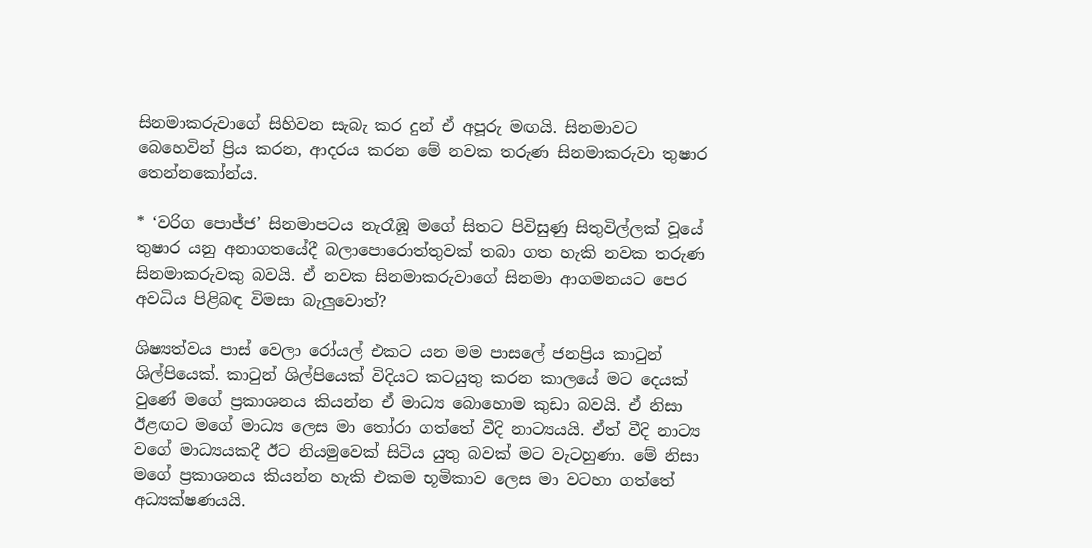සිනමාකරුවාගේ සිහිවන සැබැ කර දුන් ඒ අපූරු මඟයි. සිනමාවට බෙහෙවින් ප්‍රිය කරන, ආදරය කරන මේ නවක තරුණ සිනමාකරුවා තුෂාර තෙන්නකෝන්ය.

* ‘වරිග පොජ්ජ’ සිනමාපටය නැරෑඹූ මගේ සිතට පිවිසුණු සිතුවිල්ලක් වූයේ තුෂාර යනු අනාගතයේදී බලාපොරොත්තුවක් තබා ගත හැකි නවක තරුණ සිනමාකරුවකු බවයි. ඒ නවක සිනමාකරුවාගේ සිනමා ආගමනයට පෙර අවධිය පිළිබඳ විමසා බැලුවොත්?

ශිෂ්‍යත්වය පාස් වෙලා රෝයල් එකට යන මම පාසලේ ජනප්‍රිය කාටුන් ශිල්පියෙක්. කාටුන් ශිල්පියෙක් විදියට කටයුතු කරන කාලයේ මට දෙයක් වුණේ මගේ ප්‍රකාශනය කියන්න ඒ මාධ්‍ය බොහොම කුඩා බවයි. ඒ නිසා ඊළඟට මගේ මාධ්‍ය ලෙස මා තෝරා ගත්තේ වීදි නාට්‍යයයි. ඒත් වීදි නාට්‍ය වගේ මාධ්‍යයකදී ඊට නියමුවෙක් සිටිය යුතු බවක් මට වැටහුණා. මේ නිසා මගේ ප්‍රකාශනය කියන්න හැකි එකම භූමිකාව ලෙස මා වටහා ගත්තේ අධ්‍යක්ෂණයයි.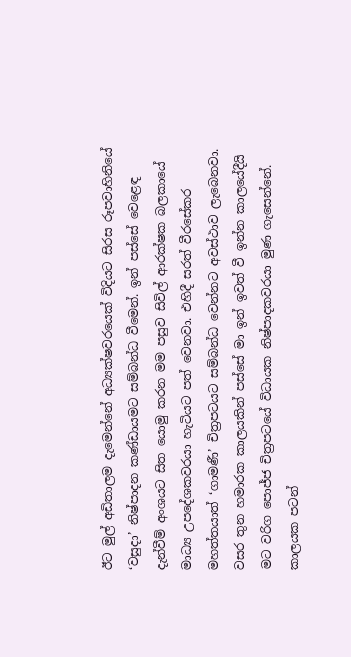ඊට මුල් අඩිතාලම දැමෙන්නේ අධ්‍යක්ෂවරයෙක් විදියට සිරස රූපවාහිනියේ ‘වසුදා’ නිෂ්පාදන කණ්ඩායමට සම්බන්ධ වීමෙන්. ඉන් පස්සේ වෙළෙඳ දැන්වීම් අංශයට සිත යොමු කරන මම පසුව සිවිල් ආරක්ෂක බලකායේ මාධ්‍ය උපදේශකවරයා හැටියට පත් වෙනවා. එහිදී සරත් වීරසේකර මහත්තයාත් ‘ගාමණී’ චිත්‍රපටයට සම්බන්ධ වෙන්නට අවස්ථාව ලැබෙනවා. වසර තුන හමාරක කාලයකින් පස්සේ මා ඉන් ඉවත් වී ඉන්න කාලයේදීයි මට වරිග පොජ්ජ චිත්‍රපටයේ විධායක නිෂ්පාදකවරයා මුණ ගැසෙන්නේ. කාලයක පටන්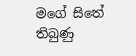මගේ සිතේ තිබුණු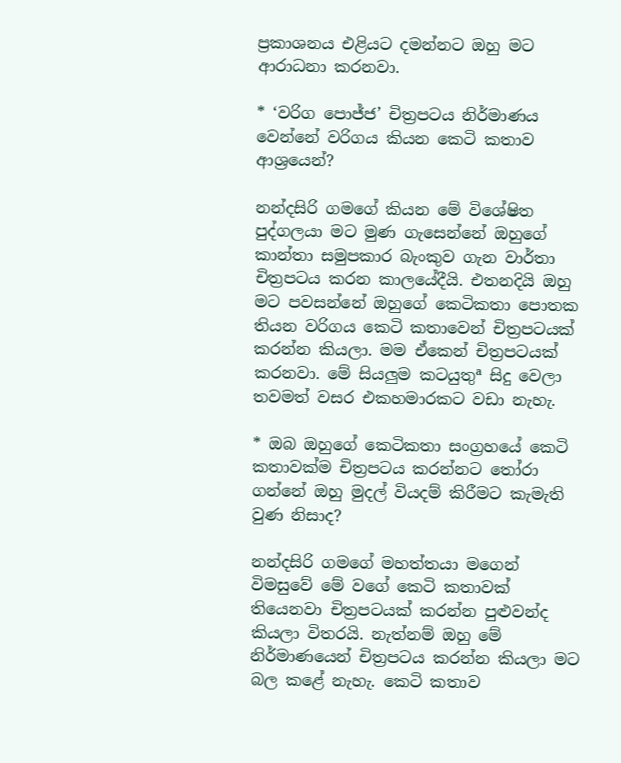ප්‍රකාශනය එළියට දමන්නට ඔහු මට ආරාධනා කරනවා.

* ‘වරිග පොජ්ජ’ චිත්‍රපටය නිර්මාණය වෙන්නේ වරිගය කියන කෙටි කතාව ආශ්‍රයෙන්?

නන්දසිරි ගමගේ කියන මේ විශේෂිත පුද්ගලයා මට මුණ ගැසෙන්නේ ඔහුගේ කාන්තා සමුපකාර බැංකුව ගැන වාර්තා චිත්‍රපටය කරන කාලයේදීයි. එතනදියි ඔහු මට පවසන්නේ ඔහුගේ කෙටිකතා පොතක තියන වරිගය කෙටි කතාවෙන් චිත්‍රපටයක් කරන්න කියලා. මම ඒකෙන් චිත්‍රපටයක් කරනවා. මේ සියලුම කටයුතුª සිදු වෙලා තවමත් වසර එකහමාරකට වඩා නැහැ.

* ඔබ ඔහුගේ කෙටිකතා සංග්‍රහයේ කෙටි කතාවක්ම චිත්‍රපටය කරන්නට තෝරා ගන්නේ ඔහු මුදල් වියදම් කිරීමට කැමැති වුණ නිසාද?

නන්දසිරි ගමගේ මහත්තයා මගෙන් විමසුවේ මේ වගේ කෙටි කතාවක් තියෙනවා චිත්‍රපටයක් කරන්න පුළුවන්ද කියලා විතරයි. නැත්නම් ඔහු මේ නිර්මාණයෙන් චිත්‍රපටය කරන්න කියලා මට බල කළේ නැහැ. කෙටි කතාව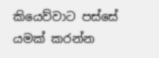කියෙව්වාට පස්සේ යමක් කරන්න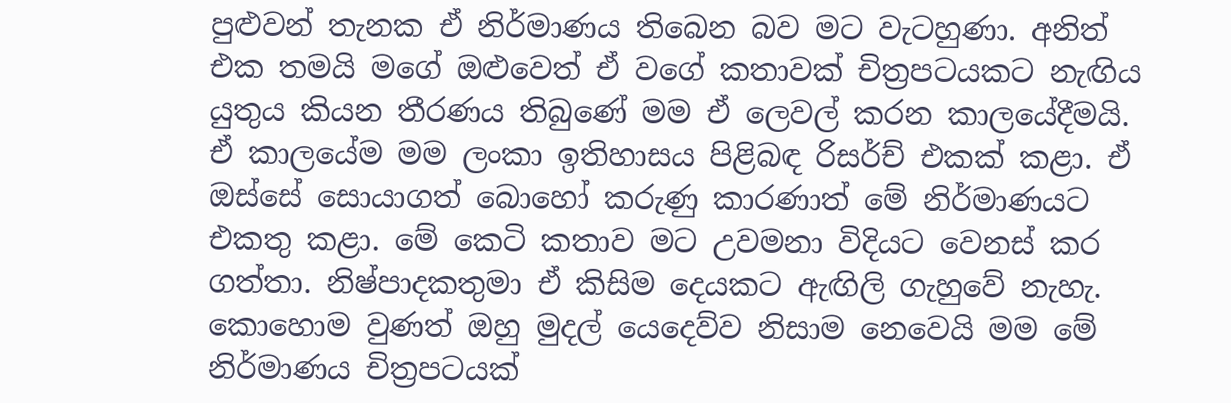පුළුවන් තැනක ඒ නිර්මාණය තිබෙන බව මට වැටහුණා. අනිත් එක තමයි මගේ ඔළුවෙත් ඒ වගේ කතාවක් චිත්‍රපටයකට නැඟිය යුතුය කියන තීරණය තිබුණේ මම ඒ ලෙවල් කරන කාලයේදීමයි. ඒ කාලයේම මම ලංකා ඉතිහාසය පිළිබඳ රිසර්ච් එකක් කළා. ඒ ඔස්සේ සොයාගත් බොහෝ කරුණු කාරණාත් මේ නිර්මාණයට එකතු කළා. මේ කෙටි කතාව මට උවමනා විදියට වෙනස් කර ගත්තා. නිෂ්පාදකතුමා ඒ කිසිම දෙයකට ඇඟිලි ගැහුවේ නැහැ. කොහොම වුණත් ඔහු මුදල් යෙදෙව්ව නිසාම නෙවෙයි මම මේ නිර්මාණය චිත්‍රපටයක්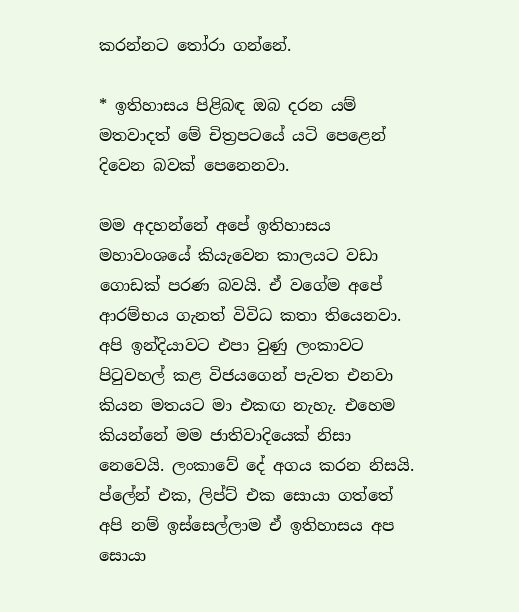කරන්නට තෝරා ගන්නේ.

* ඉතිහාසය පිළිබඳ ඔබ දරන යම් මතවාදත් මේ චිත්‍රපටයේ යටි පෙළෙන් දිවෙන බවක් පෙනෙනවා.

මම අදහන්නේ අපේ ඉතිහාසය මහාවංශයේ කියැවෙන කාලයට වඩා ගොඩක් පරණ බවයි. ඒ වගේම අපේ ආරම්භය ගැනත් විවිධ කතා තියෙනවා. අපි ඉන්දියාවට එපා වුණු ලංකාවට පිටුවහල් කළ විජයගෙන් පැවත එනවා කියන මතයට මා එකඟ නැහැ. එහෙම කියන්නේ මම ජාතිවාදියෙක් නිසා නෙවෙයි. ලංකාවේ දේ අගය කරන නිසයි. ප්ලේන් එක, ලිප්ට් එක සොයා ගත්තේ අපි නම් ඉස්සෙල්ලාම ඒ ඉතිහාසය අප සොයා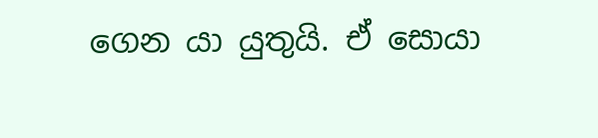ගෙන යා යුතුයි. ඒ සොයා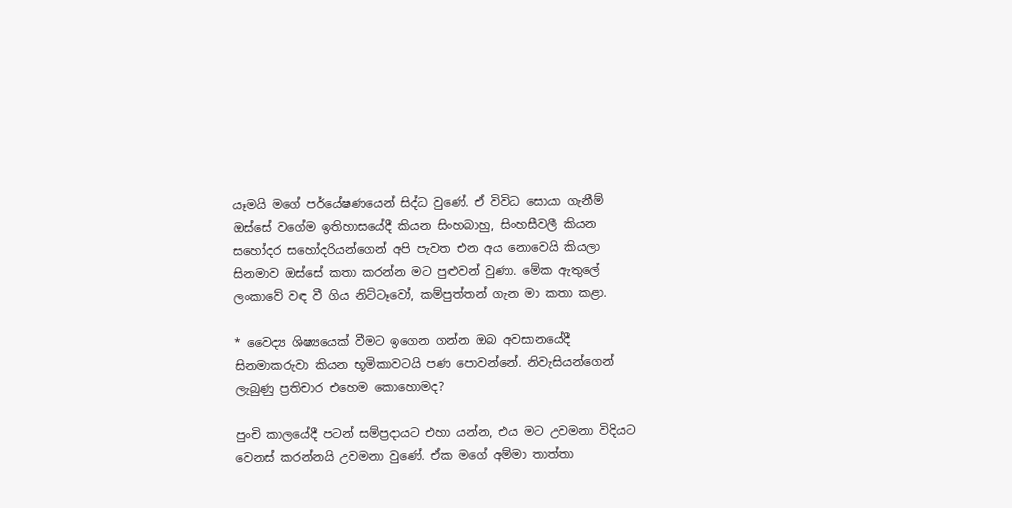යෑමයි මගේ පර්යේෂණයෙන් සිද්ධ වුණේ. ඒ විවිධ සොයා ගැනීම් ඔස්සේ වගේම ඉතිහාසයේදී කියන සිංහබාහු, සිංහසීවලී කියන සහෝදර සහෝදරියන්ගෙන් අපි පැවත එන අය නොවෙයි කියලා සිනමාව ඔස්සේ කතා කරන්න මට පුළුවන් වුණා. මේක ඇතුලේ ලංකාවේ වඳ වී ගිය නිට්ටෑවෝ, කම්පුත්තන් ගැන මා කතා කළා.

* වෛද්‍ය ශිෂ්‍යයෙක් වීමට ඉගෙන ගන්න ඔබ අවසානයේදී සිනමාකරුවා කියන භූමිකාවටයි පණ පොවන්නේ. නිවැසියන්ගෙන් ලැබුණු ප්‍රතිචාර එහෙම කොහොමද?

පුංචි කාලයේදී පටන් සම්ප්‍රදායට එහා යන්න, එය මට උවමනා විදියට වෙනස් කරන්නයි උවමනා වුණේ. ඒක මගේ අම්මා තාත්තා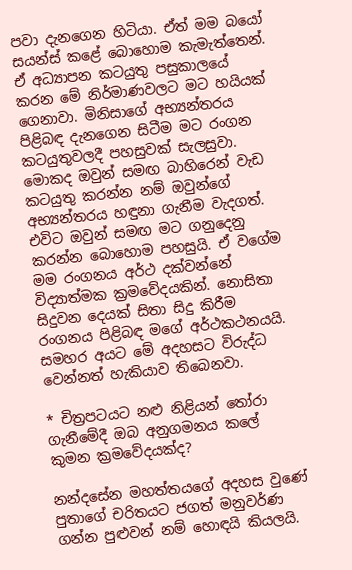පවා දැනගෙන හිටියා. ඒත් මම බයෝ සයන්ස් කළේ බොහොම කැමැත්තෙන්. ඒ අධ්‍යාපන කටයුතු පසුකාලයේ කරන මේ නිර්මාණවලට මට හයියක් ගෙනාවා. මිනිසාගේ අභ්‍යන්තරය පිළිබඳ දැනගෙන සිටීම මට රංගන කටයුතුවලදී පහසුවක් සැලසුවා. මොකද ඔවුන් සමඟ බාහිරෙන් වැඩ කටයුතු කරන්න නම් ඔවුන්ගේ අභ්‍යන්තරය හඳුනා ගැනීම වැදගත්. එවිට ඔවුන් සමඟ මට ගනුදෙනු කරන්න බොහොම පහසුයි. ඒ වගේම මම රංගනය අර්ථ දක්වන්නේ විද්‍යාත්මක ක්‍රමවේදයකින්. නොසිතා සිදුවන දෙයක් සිතා සිදු කිරීම රංගනය පිළිබඳ මගේ අර්ථකථනයයි. සමහර අයට මේ අදහසට විරුද්ධ වෙන්නත් හැකියාව තිබෙනවා.

* චිත්‍රපටයට නළු නිළියන් තෝරා ගැනීමේදී ඔබ අනුගමනය කලේ කුමන ක්‍රමවේදයක්ද?

නන්දසේන මහත්තයගේ අදහස වුණේ පුතාගේ චරිතයට ජගත් මනුවර්ණ ගන්න පුළුවන් නම් හොඳයි කියලයි.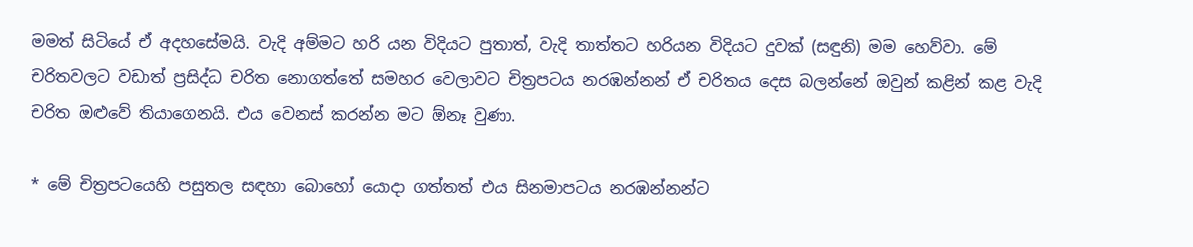මමත් සිටියේ ඒ අදහසේමයි. වැදි අම්මට හරි යන විදියට පුතාත්, වැදි තාත්තට හරියන විදියට දුවක් (සඳුනි) මම හෙව්වා. මේ චරිතවලට වඩාත් ප්‍රසිද්ධ චරිත නොගත්තේ සමහර වෙලාවට චිත්‍රපටය නරඹන්නන් ඒ චරිතය දෙස බලන්නේ ඔවුන් කළින් කළ වැදි චරිත ඔළුවේ තියාගෙනයි. එය වෙනස් කරන්න මට ඕනෑ වුණා.

* මේ චිත්‍රපටයෙහි පසුතල සඳහා බොහෝ යොදා ගත්තත් එය සිනමාපටය නරඹන්නන්ට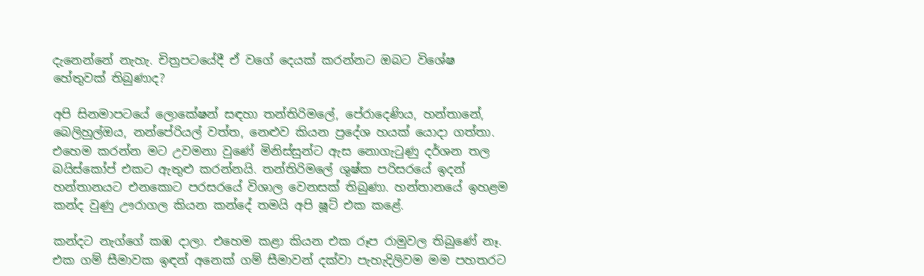දැනෙන්නේ නැහැ. චිත්‍රපටයේදී ඒ වගේ දෙයක් කරන්නට ඔබට විශේෂ හේතුවක් තිබුණාද?

අපි සිනමාපටයේ ලොකේෂන් සඳහා තන්තිරිමලේ, පේරාදෙණිය, හන්තානේ, බෙලිහුල්ඔය, නන්පේරියල් වත්ත, නෙළුව කියන ප්‍රදේශ හයක් යොදා ගත්තා. එහෙම කරන්න මට උවමනා වුණේ මිනිස්සුන්ට ඇස නොගැටුණු දර්ශන තල බයිස්කෝප් එකට ඇතුළු කරන්නයි. තන්තිරිමලේ ශුෂ්ක පරිසරයේ ඉදන් හන්තානයට එනකොට පරසරයේ විශාල වෙනසක් තිබුණා. හන්තානයේ ඉහළම කන්ද වුණු ඌරාගල කියන කන්දේ තමයි අපි ෂූට් එක කළේ.

කන්දට නැග්ගේ කඹ දාලා. එහෙම කළා කියන එක රූප රාමුවල තිබුණේ නෑ. එක ගම් සීමාවක ඉඳන් අනෙක් ගම් සීමාවන් දක්වා පැහැදිලිවම මම පහතරට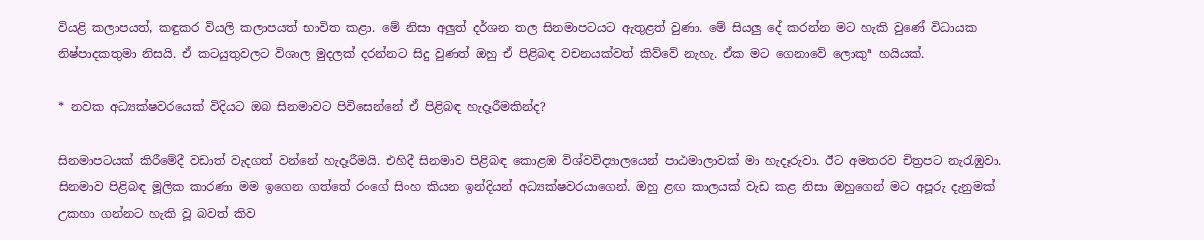වියළි කලාපයත්, කඳුකර වියලි කලාපයත් භාවිත කළා. මේ නිසා අලුත් දර්ශන තල සිනමාපටයට ඇතුළත් වුණා. මේ සියලු දේ කරන්න මට හැකි වුණේ විධායක නිෂ්පාදකතුමා නිසයි. ඒ කටයුතුවලට විශාල මුදලක් දරන්නට සිදු වුණත් ඔහු ඒ පිළිබඳ වචනයක්වත් කිව්වේ නැහැ. ඒක මට ගෙනාවේ ලොකුª හයියක්.

* නවක අධ්‍යක්ෂවරයෙක් විදියට ඔබ සිනමාවට පිවිසෙන්නේ ඒ පිළිබඳ හැදෑරීමකින්ද?

සිනමාපටයක් කිරීමේදී වඩාත් වැදගත් වන්නේ හැදෑරීමයි. එහිදී සිනමාව පිළිබඳ කොළඹ විශ්වවිද්‍යාලයෙන් පාඨමාලාවක් මා හැදෑරුවා. ඊට අමතරව චිත්‍රපට නැරැඹුවා. සිනමාව පිළිබඳ මූලික කාරණා මම ඉගෙන ගත්තේ රංගේ සිංහ කියන ඉන්දියන් අධ්‍යක්ෂවරයාගෙන්. ඔහු ළඟ කාලයක් වැඩ කළ නිසා ඔහුගෙන් මට අපූරු දැනුමක් උකහා ගන්නට හැකි වූ බවත් කිව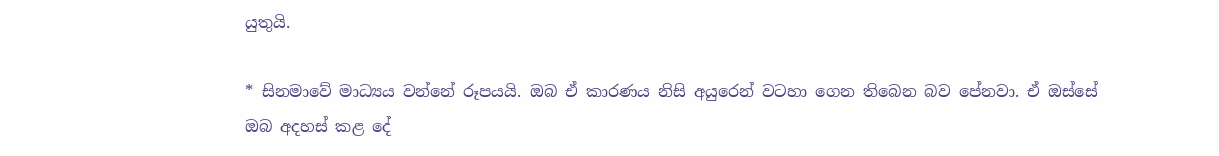යුතුයි.

* සිනමාවේ මාධ්‍යය වන්නේ රූපයයි. ඔබ ඒ කාරණය නිසි අයුරෙන් වටහා ගෙන තිබෙන බව පේනවා. ඒ ඔස්සේ ඔබ අදහස් කළ දේ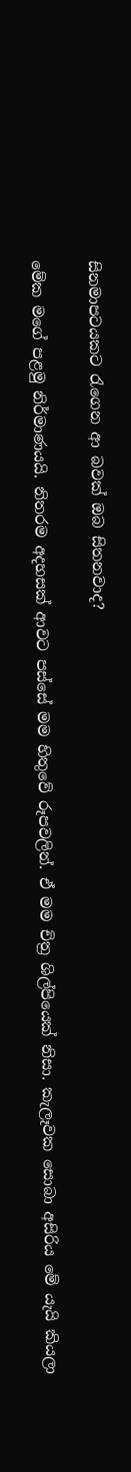සිනමාපටයකට රැගෙන ආ බවක් ඔබ සිතනවාද?

මේක මගේ පළමු නිර්මාණයයි. නිතරම අදහසක් ආවට පස්සේ මම හිතුවේ රූපවලින්. ඒ මම චිත්‍ර ශිල්පියෙක් නිසා. කැලෑවක සොබා අසිරිය මේ යැයි කියලා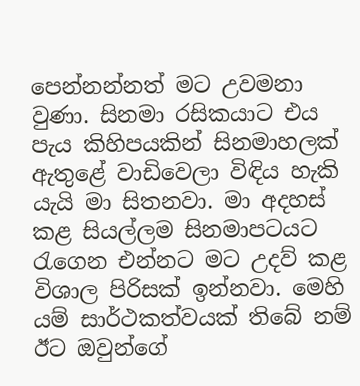පෙන්නන්නත් මට උවමනා වුණා. සිනමා රසිකයාට එය පැය කිහිපයකින් සිනමාහලක් ඇතුළේ වාඩිවෙලා විඳිය හැකි යැයි මා සිතනවා. මා අදහස් කළ සියල්ලම සිනමාපටයට රැගෙන එන්නට මට උදව් කළ විශාල පිරිසක් ඉන්නවා. මෙහි යම් සාර්ථකත්වයක් තිබේ නම් ඊට ඔවුන්ගේ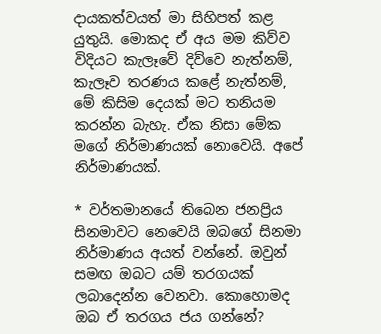දායකත්වයත් මා සිහිපත් කළ යුතුයි. මොකද ඒ අය මම කිව්ව විදියට කැලෑවේ දිව්වෙ නැත්නම්, කැලෑව තරණය කළේ නැත්නම්, මේ කිසිම දෙයක් මට තනියම කරන්න බැහැ. ඒක නිසා මේක මගේ නිර්මාණයක් නොවෙයි. අපේ නිර්මාණයක්.

* වර්තමානයේ තිබෙන ජනප්‍රිය සිනමාවට නෙවෙයි ඔබගේ සිනමා නිර්මාණය අයත් වන්නේ. ඔවුන් සමඟ ඔබට යම් තරගයක් ලබාදෙන්න වෙනවා. කොහොමද ඔබ ඒ තරගය ජය ගන්නේ?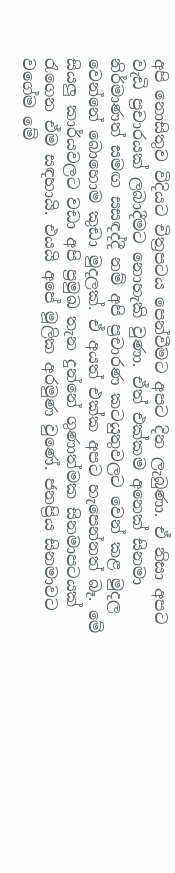අපි නොසිතුව විදියට චිත්‍රපටය පෙන්වීමට අපට දින ලැබුණා. ඒ නිසා අපට වැඩි ප්‍රචාරයක් ලබාදීමට නොහැකි වුණා. ඒත් එක්කම අනෙක් සිනමා නිර්මාණත් සමඟ සසඳද්දී නම් අපි ප්‍රචාරණ කටයුතුවලට වෙන් කළ මුදල වෙන්නේ බොහොම කුඩා මුදලක්. ඒ අයත් එක්ක අපට හැපෙන්නත් බෑ. මේ සියලු කාර්යවලට වඩා අපි ප්‍රමුඛ තැන දුන්නේ ගුණාත්මක සිනමාපටයක් රැගෙන ඒම සඳහායි. එයයි අපේ මූලික අරමුණ වුණේ. ජනප්‍රිය සිනමාවට වගේම මේ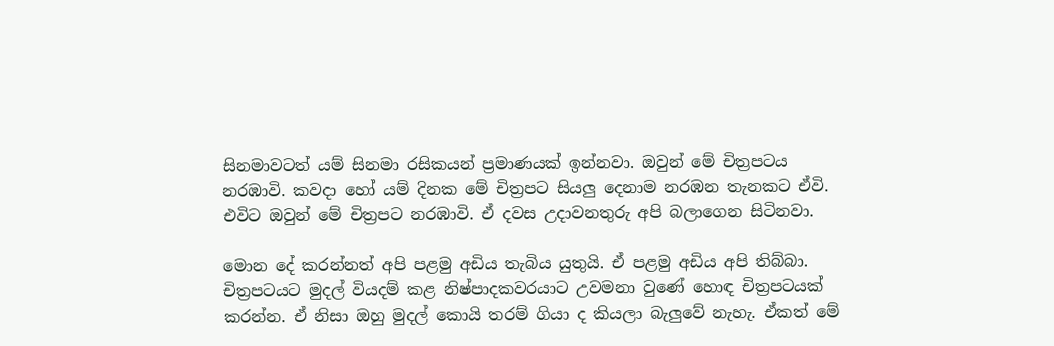සිනමාවටත් යම් සිනමා රසිකයන් ප්‍රමාණයක් ඉන්නවා. ඔවුන් මේ චිත්‍රපටය නරඹාවි. කවදා හෝ යම් දිනක මේ චිත්‍රපට සියලු දෙනාම නරඹන තැනකට ඒවි. එවිට ඔවුන් මේ චිත්‍රපට නරඹාවි. ඒ දවස උදාවනතුරු අපි බලාගෙන සිටිනවා.

මොන දේ කරන්නත් අපි පළමු අඩිය තැබිය යුතුයි. ඒ පළමු අඩිය අපි තිබ්බා. චිත්‍රපටයට මුදල් වියදම් කළ නිෂ්පාදකවරයාට උවමනා වුණේ හොඳ චිත්‍රපටයක් කරන්න. ඒ නිසා ඔහු මුදල් කොයි තරම් ගියා ද කියලා බැලුවේ නැහැ. ඒකත් මේ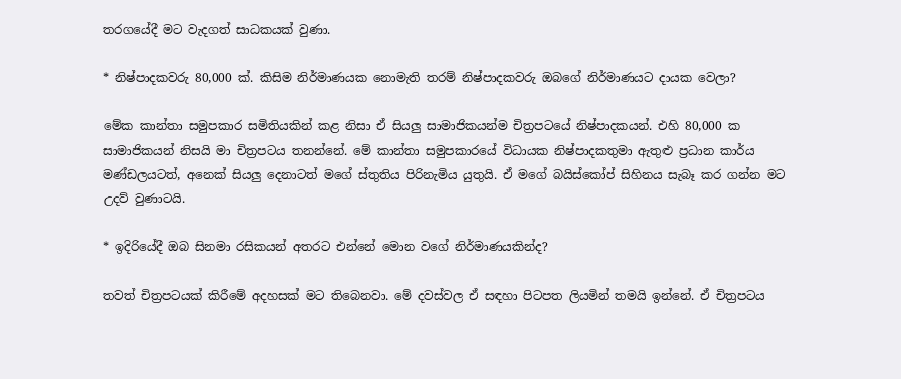තරගයේදී මට වැදගත් සාධකයක් වුණා.

* නිෂ්පාදකවරු 80,000 ක්. කිසිම නිර්මාණයක නොමැති තරම් නිෂ්පාදකවරු ඔබගේ නිර්මාණයට දායක වෙලා?

මේක කාන්තා සමුපකාර සමිතියකින් කළ නිසා ඒ සියලු සාමාජිකයන්ම චිත්‍රපටයේ නිෂ්පාදකයන්. එහි 80,000 ක සාමාජිකයන් නිසයි මා චිත්‍රපටය තනන්නේ. මේ කාන්තා සමුපකාරයේ විධායක නිෂ්පාදකතුමා ඇතුළු ප්‍රධාන කාර්ය මණ්ඩලයටත්, අනෙක් සියලු දෙනාටත් මගේ ස්තුතිය පිරිනැමිය යුතුයි. ඒ මගේ බයිස්කෝප් සිහිනය සැබෑ කර ගන්න මට උදව් වුණාටයි.

* ඉදිරියේදී ඔබ සිනමා රසිකයන් අතරට එන්නේ මොන වගේ නිර්මාණයකින්ද?

තවත් චිත්‍රපටයක් කිරීමේ අදහසක් මට තිබෙනවා. මේ දවස්වල ඒ සඳහා පිටපත ලියමින් තමයි ඉන්නේ. ඒ චිත්‍රපටය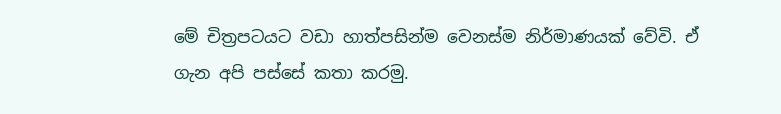මේ චිත්‍රපටයට වඩා හාත්පසින්ම වෙනස්ම නිර්මාණයක් වේවි. ඒ ගැන අපි පස්සේ කතා කරමු.